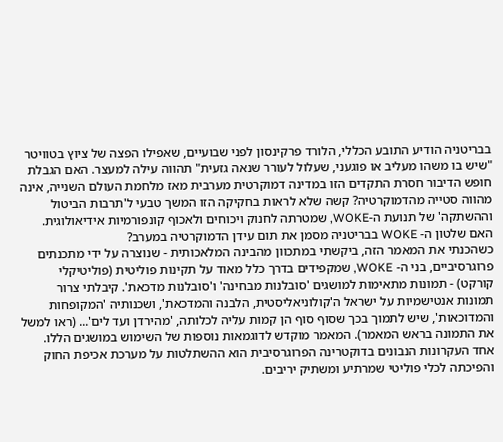בבריטניה הודיע התובע הכללי, הלורד פרקינסון לפני שבועיים, שאפילו הפצה של ציוץ בטוויטר "שיש בו משהו מעליב או פוגעני, שעלול לעורר שנאה גזעית" תהווה עילה למעצר. האם הגבלת חופש הדיבור חסרת התקדים הזו במדינה דמוקרטית מערבית מאז מלחמת העולם השנייה, אינה מהווה סטייה מהדמוקרטיה? קשה שלא לראות בחקיקה הזו המשך טבעי ל'תרבות הביטול וההשתקה' של תנועת ה-WOKE, שמטרתה לחנוק ויכוחים ולאכוף קונפורמיות אידיאולוגית. האם שלטון ה- WOKE בבריטניה מסמן את תום עידן הדמוקרטיה במערב?
כשהכנתי את המאמר הזה, ביקשתי במתכוון מהבינה המלאכותית - שנוצרה על ידי מתכנתים פרוגרסיביים, בני ה- WOKE, שמקפידים בדרך כלל מאוד על תקינות פוליטית (פוליטיקלי קורקט) - תמונות מתאימות למושגים 'סובלנות מבחינה' ו'סובלנות מדכאת'. קיבלתי צרור תמונות אנטישמיות על ישראל ה'קולוניאליסטית, הלבנה והמדכאת', ושכנותיה 'המקופחות והמדוכאות', שיש לתמוך בכך שסוף סוף הן קמות עליה לכלותה, 'מהירדן ועד לים'... (ראו למשל את התמונה בראש המאמר). המאמר מוקדש לדוגמאות נוספות של השימוש במושגים הללו.
אחד העקרונות הנבונים בדוקטרינה הפרוגרסיבית הוא ההשתלטות על מערכת אכיפת החוק והפיכתה לכלי פוליטי שמרתיע ומשתיק יריבים.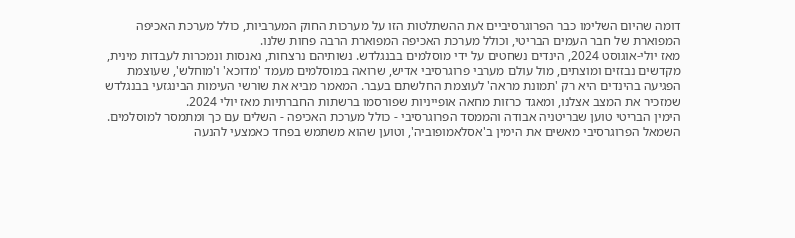דומה שהיום השלימו כבר הפרוגרסיביים את ההשתלטות הזו על מערכות החוק המערביות, כולל מערכת האכיפה המפוארת של חבר העמים הבריטי, וכולל מערכת האכיפה המפוארת הרבה פחות שלנו.
מאז יולי-אוגוסט 2024, הינדים נשחטים על ידי מוסלמים בבנגלדש. נשותיהם נרצחות, נאנסות ונמכרות לעבדות מינית, מקדשים נבזזים ומוצתים, מול עולם מערבי פרוגרסיבי אדיש, שרואה במוסלמים מעמד 'מדוכא' ו'מוחלש', שעוצמת הפגיעה בהינדים היא רק 'תמונת מראה' לעוצמת החלשתם בעבר. המאמר מביא את שורשי העימות הבינגזעי בבנגלדש שמזכיר את המצב אצלנו, ומאגד כרזות מחאה אופייניות שפורסמו ברשתות החברתיות מאז יולי 2024.
הימין הבריטי טוען שבריטניה אבודה והממסד הפרוגרסיבי - כולל מערכת האכיפה - השלים עם כך ומתמסר למוסלמים. השמאל הפרוגרסיבי מאשים את הימין ב'אסלאמופוביה', וטוען שהוא משתמש בפחד כאמצעי להנעה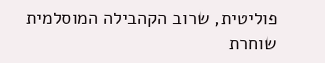פוליטית, שרוב הקהבילה המוסלמית שוחרת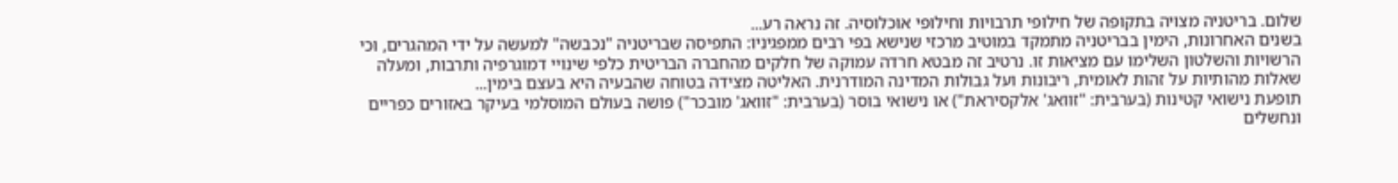שלום. בריטניה מצויה בתקופה של חילופי תרבויות וחילופי אוכלוסיה. זה נראה רע...
בשנים האחרונות, הימין בבריטניה מתמקד במוטיב מרכזי שנישא בפי רבים ממפגיניו: התפיסה שבריטניה "נכבשה" למעשה על ידי המהגרים, וכי הרשויות והשלטון השלימו עם מציאות זו. נרטיב זה מבטא חרדה עמוקה של חלקים מהחברה הבריטית כלפי שינויי דמוגרפיה ותרבות, ומעלה שאלות מהותיות על זהות לאומית, ריבונות ועל גבולות המדינה המודרנית. האליטה מצידה בטוחה שהבעיה היא בעצם בימין...
תופעת נישואי קטינות (בערבית: "זוואג' אלקסיראת") או נישואי בוסר (בערבית: "זוואג' מובכר") פושה בעולם המוסלמי בעיקר באזורים כפריים ונחשלים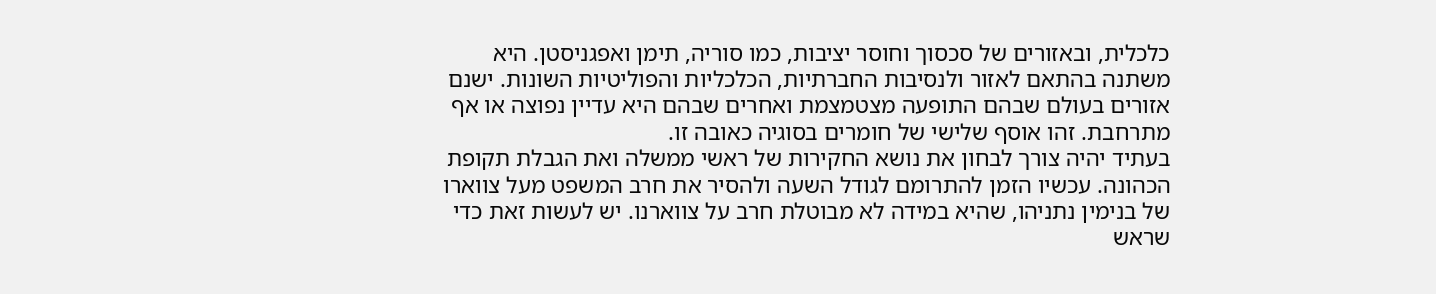כלכלית, ובאזורים של סכסוך וחוסר יציבות, כמו סוריה, תימן ואפגניסטן. היא משתנה בהתאם לאזור ולנסיבות החברתיות, הכלכליות והפוליטיות השונות. ישנם אזורים בעולם שבהם התופעה מצטמצמת ואחרים שבהם היא עדיין נפוצה או אף מתרחבת. זהו אוסף שלישי של חומרים בסוגיה כאובה זו.
בעתיד יהיה צורך לבחון את נושא החקירות של ראשי ממשלה ואת הגבלת תקופת הכהונה. עכשיו הזמן להתרומם לגודל השעה ולהסיר את חרב המשפט מעל צווארו של בנימין נתניהו, שהיא במידה לא מבוטלת חרב על צווארנו. יש לעשות זאת כדי שראש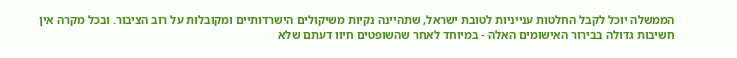הממשלה יוכל לקבל החלטות ענייניות לטובת ישראל, שתהיינה נקיות משיקולים הישרדותיים ומקובלות על רוב הציבור. ובכל מקרה אין חשיבות גדולה בבירור האישומים האלה - במיוחד לאחר שהשופטים חיוו דעתם שלא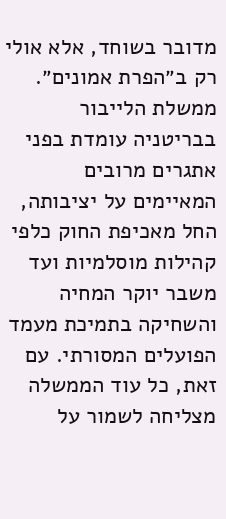מדובר בשוחד, אלא אולי רק ב״הפרת אמונים״.
ממשלת הלייבור בבריטניה עומדת בפני אתגרים מרובים המאיימים על יציבותה, החל מאכיפת החוק כלפי קהילות מוסלמיות ועד משבר יוקר המחיה והשחיקה בתמיכת מעמד הפועלים המסורתי. עם זאת, כל עוד הממשלה מצליחה לשמור על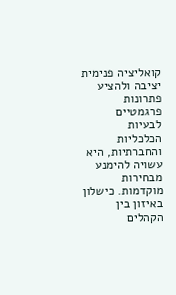קואליציה פנימית יציבה ולהציע פתרונות פרגמטיים לבעיות הכלכליות והחברתיות, היא עשויה להימנע מבחירות מוקדמות. כישלון באיזון בין הקהלים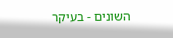השונים - בעיקר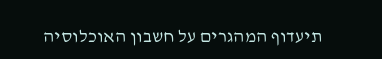תיעדוף המהגרים על חשבון האוכלוסיה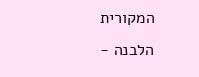המקורית הלבנה -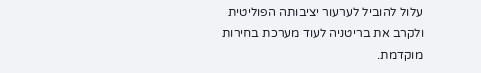עלול להוביל לערעור יציבותה הפוליטית ולקרב את בריטניה לעוד מערכת בחירות מוקדמת.